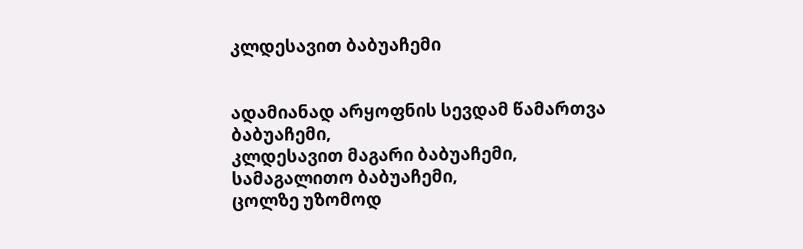კლდესავით ბაბუაჩემი


ადამიანად არყოფნის სევდამ წამართვა ბაბუაჩემი,
კლდესავით მაგარი ბაბუაჩემი,
სამაგალითო ბაბუაჩემი,
ცოლზე უზომოდ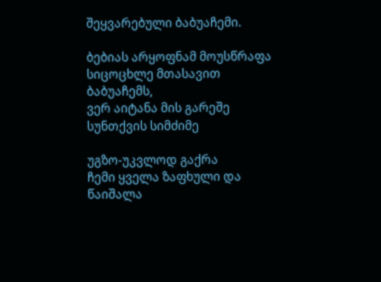შეყვარებული ბაბუაჩემი.

ბებიას არყოფნამ მოუსწრაფა სიცოცხლე მთასავით ბაბუაჩემს,
ვერ აიტანა მის გარეშე სუნთქვის სიმძიმე

უგზო-უკვლოდ გაქრა
ჩემი ყველა ზაფხული და
წაიშალა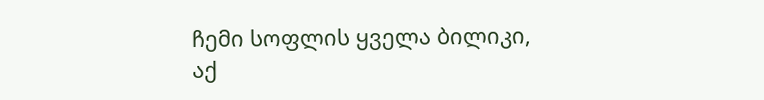ჩემი სოფლის ყველა ბილიკი,
აქ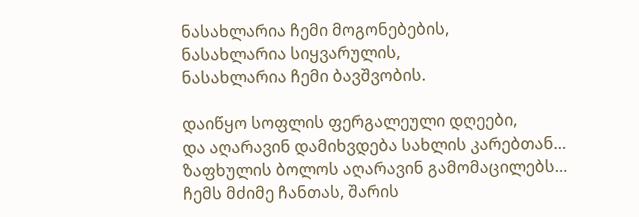ნასახლარია ჩემი მოგონებების,
ნასახლარია სიყვარულის,
ნასახლარია ჩემი ბავშვობის.

დაიწყო სოფლის ფერგალეული დღეები,
და აღარავინ დამიხვდება სახლის კარებთან…
ზაფხულის ბოლოს აღარავინ გამომაცილებს…
ჩემს მძიმე ჩანთას, შარის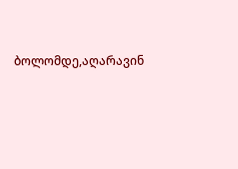ბოლომდე,აღარავინ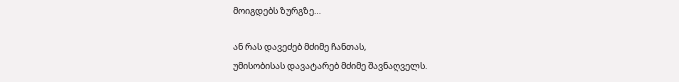მოიგდებს ზურგზე…

ან რას დავეძებ მძიმე ჩანთას,
უმისობისას დავატარებ მძიმე შავნაღველს.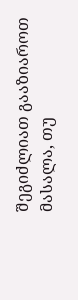შეგიძლიათ გააზიაროთ მასალა, თუ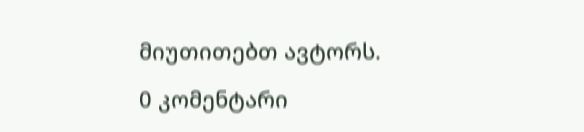მიუთითებთ ავტორს.

0 კომენტარი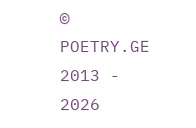© POETRY.GE 2013 - 2026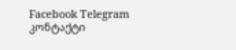Facebook Telegram კონტაქტი